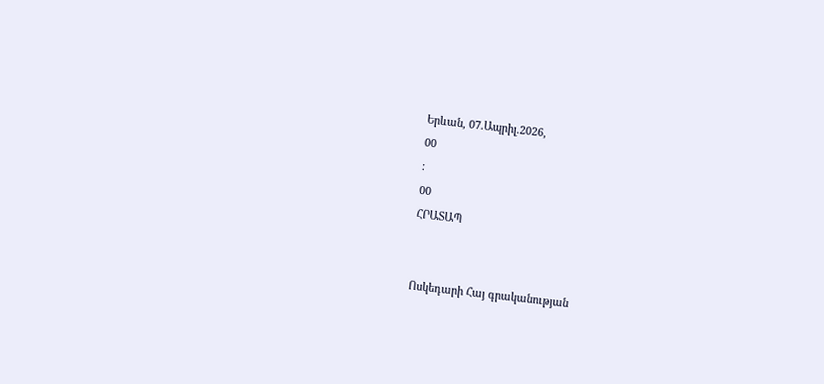Երևան, 07.Ապրիլ.2026,
00
:
00
ՀՐԱՏԱՊ


Ոսկեդարի Հայ գրականության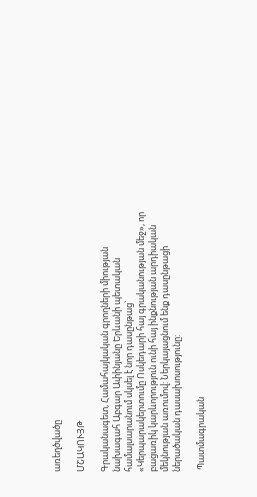առեղծվածը

ՄՇԱԿՈՒՅԹ

Գրականագետ, Համահայկական գրողների միության նախագահ Աբգար Ափինյանը Երևանի պետական համալսարանում սկսել է նոր դասընթաց` «Կերպարակերտումը Ոսկեդարի հայ գրականության մեջ», որ բացառիկ կարևորություն ունի հայ ինքնության արդիական մեկնության առումով: Ներկայացնում ենք դասընթացի  ներածական դասախոսությունը:

 Պատմագրական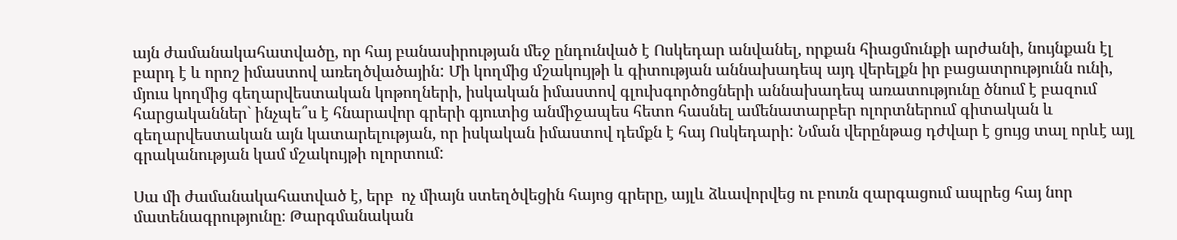այն ժամանակահատվածը, որ հայ բանասիրության մեջ ընդունված է Ոսկեդար անվանել, որքան հիացմունքի արժանի, նույնքան էլ բարդ է և որոշ իմաստով առեղծվածային: Մի կողմից մշակույթի և գիտության աննախադեպ այդ վերելքն իր բացատրությունն ունի, մյուս կողմից գեղարվեստական կոթողների, իսկական իմաստով գլուխգործոցների աննախադեպ առատությունը ծնում է բազում հարցականներ` ինչպե՞ս է հնարավոր գրերի գյուտից անմիջապես հետո հասնել ամենատարբեր ոլորտներում գիտական և գեղարվեստական այն կատարելության, որ իսկական իմաստով դեմքն է հայ Ոսկեդարի: Նման վերընթաց դժվար է ցույց տալ որևէ այլ գրականության կամ մշակույթի ոլորտում:

Սա մի ժամանակահատված է, երբ  ոչ միայն ստեղծվեցին հայոց գրերը, այլև ձևավորվեց ու բուռն զարգացում ապրեց հայ նոր մատենագրությունը։ Թարգմանական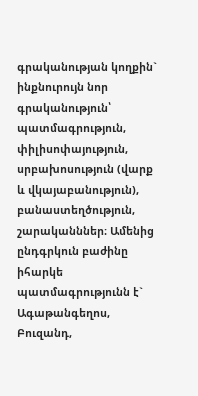գրականության կողքին` ինքնուրույն նոր գրականություն՝ պատմագրություն, փիլիսոփայություն, սրբախոսություն (վարք և վկայաբանություն), բանաստեղծություն, շարականններ։ Ամենից ընդգրկուն բաժինը իհարկե պատմագրությունն է` Ագաթանգեղոս, Բուզանդ,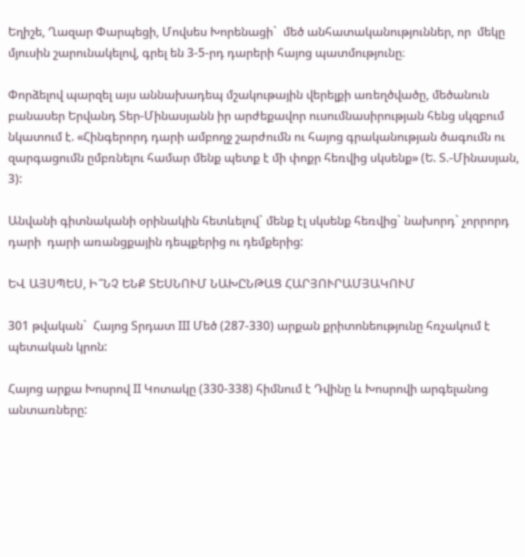Եղիշե, Ղազար Փարպեցի, Մովսես Խորենացի`  մեծ անհատականություններ, որ  մեկը մյուսին շարունակելով, գրել են 3-5-րդ դարերի հայոց պատմությունը։

Փորձելով պարզել այս աննախադեպ մշակութային վերելքի առեղծվածը, մեծանուն բանասեր Երվանդ Տեր-Մինասյանն իր արժեքավոր ուսումնասիրության հենց սկզբում նկատում է. «Հինգերորդ դարի ամբողջ շարժումն ու հայոց գրականության ծագումն ու զարգացումն ըմբռնելու համար մենք պետք է մի փոքր հեռվից սկսենք» (Ե. Տ.-Մինասյան, 3):

Անվանի գիտնականի օրինակին հետևելով` մենք էլ սկսենք հեռվից` նախորդ` չորրորդ դարի  դարի առանցքային դեպքերից ու դեմքերից:

ԵՎ ԱՅՍՊԵՍ, Ի՞ՆՉ ԵՆՔ ՏԵՍՆՈՒՄ ՆԱԽԸՆԹԱՑ ՀԱՐՅՈՒՐԱՄՅԱԿՈՒՄ

301 թվական`  Հայոց Տրդատ III Մեծ (287-330) արքան քրիտոնեությունը հռչակում է պետական կրոն:

Հայոց արքա Խոսրով II Կոտակը (330-338) հիմնում է Դվինը և Խոսրովի արգելանոց անտառները: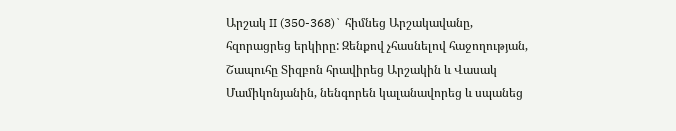Արշակ II (350-368)` հիմնեց Արշակավանը, հզորացրեց երկիրը: Զենքով չհասնելով հաջողության, Շապուհը Տիզբոն հրավիրեց Արշակին և Վասակ Մամիկոնյանին, նենգորեն կալանավորեց և սպանեց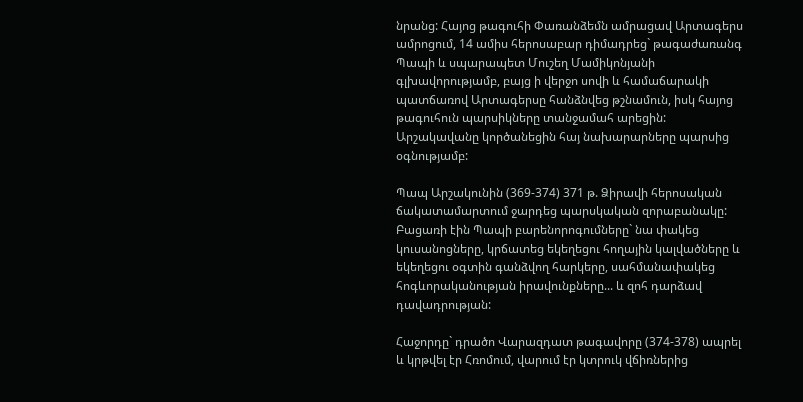նրանց: Հայոց թագուհի Փառանձեմն ամրացավ Արտագերս ամրոցում, 14 ամիս հերոսաբար դիմադրեց` թագաժառանգ Պապի և սպարապետ Մուշեղ Մամիկոնյանի գլխավորությամբ, բայց ի վերջո սովի և համաճարակի պատճառով Արտագերսը հանձնվեց թշնամուն, իսկ հայոց թագուհուն պարսիկները տանջամահ արեցին: Արշակավանը կործանեցին հայ նախարարները պարսից օգնությամբ:

Պապ Արշակունին (369-374) 371 թ. Ձիրավի հերոսական ճակատամարտում ջարդեց պարսկական զորաբանակը: Բացառի էին Պապի բարենորոգումները` նա փակեց կուսանոցները, կրճատեց եկեղեցու հողային կալվածները և եկեղեցու օգտին գանձվող հարկերը, սահմանափակեց հոգևորականության իրավունքները... և զոհ դարձավ դավադրության:

Հաջորդը` դրածո Վարազդատ թագավորը (374-378) ապրել և կրթվել էր Հռոմում, վարում էր կտրուկ վճիռներից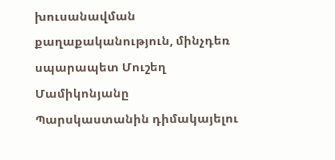խուսանավման  քաղաքականություն, մինչդեռ սպարապետ Մուշեղ Մամիկոնյանը Պարսկաստանին դիմակայելու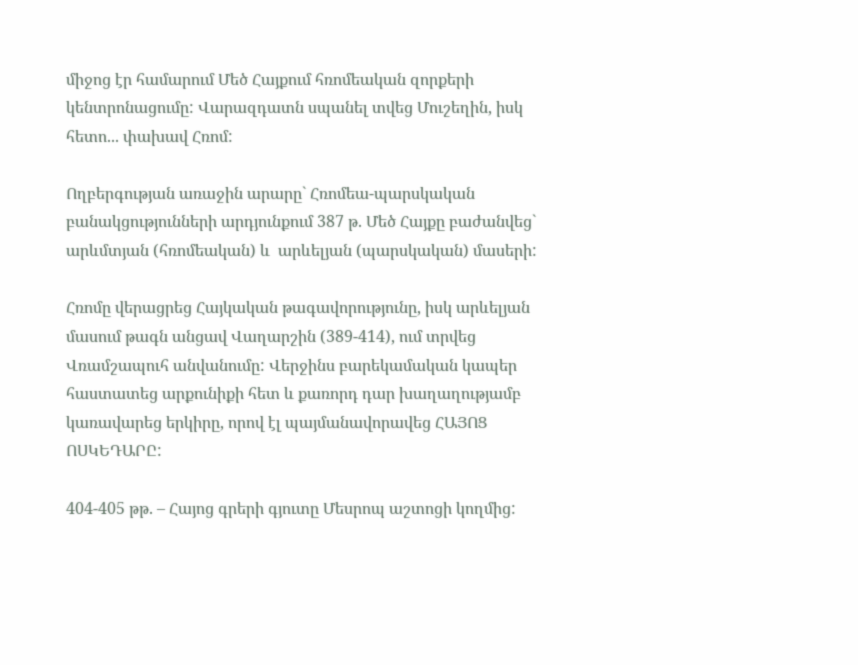միջոց էր համարում Մեծ Հայքում հռոմեական զորքերի կենտրոնացումը: Վարազդատն սպանել տվեց Մուշեղին, իսկ հետո... փախավ Հռոմ:

Ողբերգության առաջին արարը` Հռոմեա-պարսկական բանակցությունների արդյունքում 387 թ. Մեծ Հայքը բաժանվեց` արևմտյան (հռոմեական) և  արևելյան (պարսկական) մասերի:

Հռոմը վերացրեց Հայկական թագավորությունը, իսկ արևելյան մասում թագն անցավ Վաղարշին (389-414), ում տրվեց Վռամշապուհ անվանումը: Վերջինս բարեկամական կապեր հաստատեց արքունիքի հետ և քառորդ դար խաղաղությամբ կառավարեց երկիրը, որով էլ պայմանավորավեց ՀԱՅՈՑ ՈՍԿԵԴԱՐԸ:

404-405 թթ. – Հայոց գրերի գյուտը Մեսրոպ աշտոցի կողմից: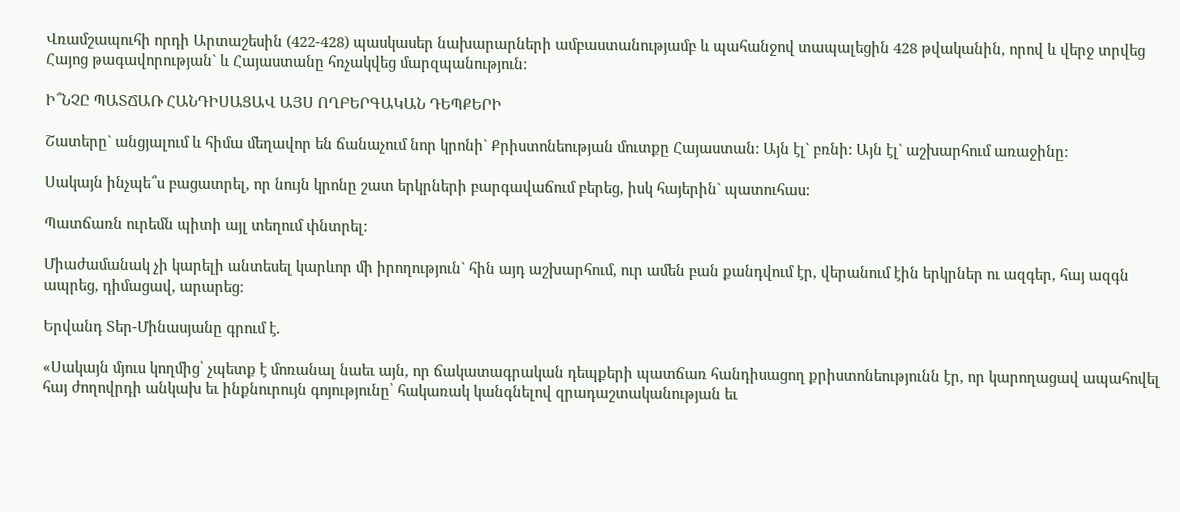Վռամշապուհի որդի Արտաշեսին (422-428) պասկասեր նախարարների ամբաստանությամբ և պահանջով տապալեցին 428 թվականին, որով և վերջ տրվեց Հայոց թագավորության` և Հայաստանը հռչակվեց մարզպանություն:

Ի՞ՆՉԸ ՊԱՏՃԱՌ ՀԱՆԴԻՍԱՑԱՎ ԱՅՍ ՈՂԲԵՐԳԱԿԱՆ ԴԵՊՔԵՐԻ

Շատերը` անցյալում և հիմա մեղավոր են ճանաչում նոր կրոնի` Քրիստոնեության մուտքը Հայաստան: Այն էլ` բռնի: Այն էլ` աշխարհում առաջինը:

Սակայն ինչպե՞ս բացատրել, որ նույն կրոնը շատ երկրների բարգավաճում բերեց, իսկ հայերին` պատուհաս:

Պատճառն ուրեմն պիտի այլ տեղում փնտրել:

Միաժամանակ չի կարելի անտեսել կարևոր մի իրողություն` հին այդ աշխարհում, ուր ամեն բան քանդվում էր, վերանում էին երկրներ ու ազգեր, հայ ազգն ապրեց, դիմացավ, արարեց:

Երվանդ Տեր-Մինասյանը գրում է.

«Սակայն մյուս կողմից՝ չպետք է մոռանալ նաեւ այն, որ ճակատագրական դեպքերի պատճառ հանդիսացող քրիստոնեությունն էր, որ կարողացավ ապահովել հայ ժողովրդի անկախ եւ ինքնուրույն գոյությունը՝ հակառակ կանգնելով զրադաշտականության եւ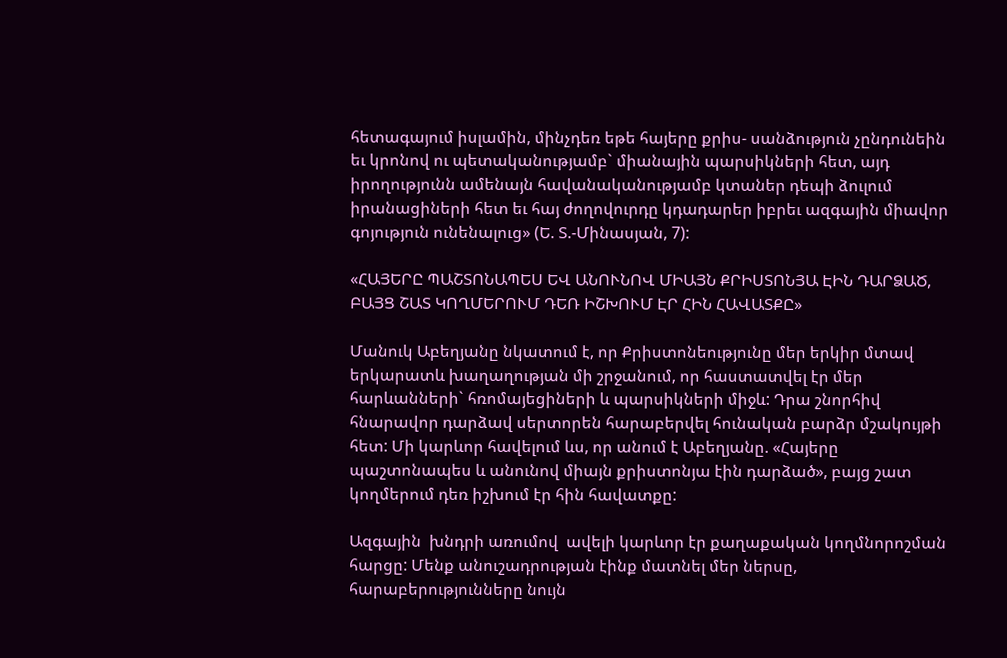հետագայում իսլամին, մինչդեռ եթե հայերը քրիս- սանձություն չընդունեին եւ կրոնով ու պետականությամբ` միանային պարսիկների հետ, այդ իրողությունն ամենայն հավանականությամբ կտաներ դեպի ձուլում իրանացիների հետ եւ հայ ժողովուրդը կդադարեր իբրեւ ազգային միավոր գոյություն ունենալուց» (Ե. Տ.-Մինասյան, 7):

«ՀԱՅԵՐԸ ՊԱՇՏՈՆԱՊԵՍ ԵՎ ԱՆՈՒՆՈՎ ՄԻԱՅՆ ՔՐԻՍՏՈՆՅԱ ԷԻՆ ԴԱՐՁԱԾ, ԲԱՅՑ ՇԱՏ ԿՈՂՄԵՐՈՒՄ ԴԵՌ ԻՇԽՈՒՄ ԷՐ ՀԻՆ ՀԱՎԱՏՔԸ»

Մանուկ Աբեղյանը նկատում է, որ Քրիստոնեությունը մեր երկիր մտավ երկարատև խաղաղության մի շրջանում, որ հաստատվել էր մեր հարևանների` հռոմայեցիների և պարսիկների միջև: Դրա շնորհիվ հնարավոր դարձավ սերտորեն հարաբերվել հունական բարձր մշակույթի հետ: Մի կարևոր հավելում ևս, որ անում է Աբեղյանը. «Հայերը պաշտոնապես և անունով միայն քրիստոնյա էին դարձած», բայց շատ կողմերում դեռ իշխում էր հին հավատքը:

Ազգային  խնդրի առումով  ավելի կարևոր էր քաղաքական կողմնորոշման հարցը: Մենք անուշադրության էինք մատնել մեր ներսը, հարաբերությունները նույն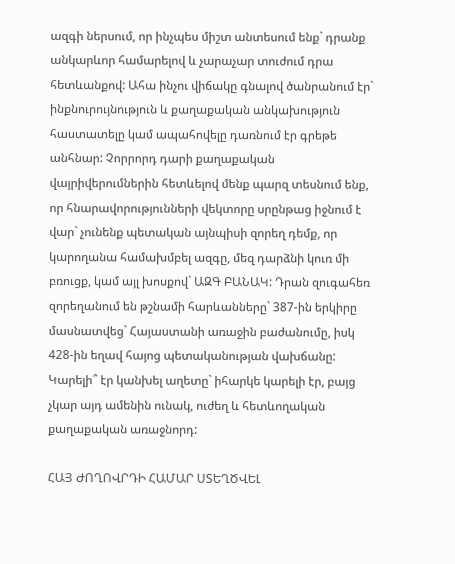ազգի ներսում, որ ինչպես միշտ անտեսում ենք` դրանք անկարևոր համարելով և չարաչար տուժում դրա հետևանքով: Ահա ինչու վիճակը գնալով ծանրանում էր` ինքնուրույնություն և քաղաքական անկախություն հաստատելը կամ ապահովելը դառնում էր գրեթե անհնար: Չորրորդ դարի քաղաքական վայրիվերումներին հետևելով մենք պարզ տեսնում ենք, որ հնարավորությունների վեկտորը սրընթաց իջնում է վար` չունենք պետական այնպիսի զորեղ դեմք, որ կարողանա համախմբել ազգը, մեզ դարձնի կուռ մի բռուցք, կամ այլ խոսքով` ԱԶԳ ԲԱՆԱԿ: Դրան զուգահեռ զորեղանում են թշնամի հարևանները` 387-ին երկիրը մասնատվեց` Հայաստանի առաջին բաժանումը, իսկ 428-ին եղավ հայոց պետականության վախճանը: Կարելի՞ էր կանխել աղետը` իհարկե կարելի էր, բայց չկար այդ ամենին ունակ, ուժեղ և հետևողական  քաղաքական առաջնորդ:

ՀԱՅ ԺՈՂՈՎՐԴԻ ՀԱՄԱՐ ՍՏԵՂԾՎԵԼ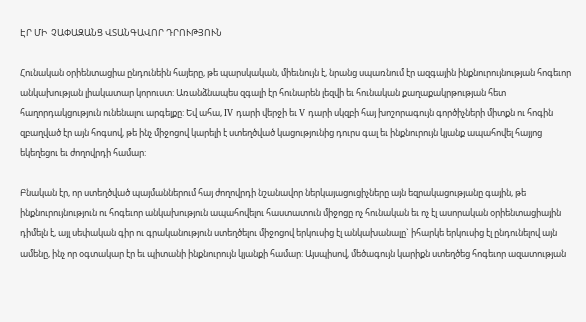ԷՐ ՄԻ  ՉԱՓԱԶԱՆՑ ՎՏԱՆԳԱՎՈՐ ԴՐՈՒԹՅՈՒՆ

Հունական օրիենտացիա ընդունեին հայերը, թե պարսկական, միեւնույն է, նրանց սպառնում էր ազգային ինքնուրույնության հոգեւոր անկախության լիակատար կորուստ: Առանձնապես զգալի էր հունարեն լեզվի եւ հունական քաղաքակրթության հետ հաղորդակցություն ունենալու արգելքը: Եվ ահա, IV դարի վերջի եւ V դարի սկզբի հայ խոշորագույն գործիչների միտքն ու հոգին զբաղված էր այն հոգսով, թե ինչ միջոցով կարելի է ստեղծված կացությունից դուրս գալ եւ ինքնուրույն կյանք ապահովել հայյոց եկեղեցու եւ ժողովրդի համար:

Բնական էր, որ ստեղծված պայմաններում հայ ժողովրդի նշանավոր ներկայացուցիչները այն եզրակացությանը գային, թե ինքնուրույնություն ու հոգեւոր անկախություն ապահովելու հաստատուն միջոցը ոչ հունական եւ ոչ էլ ասորական օրիենտացիային դիմելն է, այլ սեփական գիր ու գրականություն ստեղծելու միջոցով երկուսից էլ անկախանալը` իհարկե երկուսից էլ ընդունելով այն ամենը, ինչ որ օգտակար էր եւ պիտանի ինքնուրույն կյանքի համար: Այսպիսով, մեծագույն կարիքն ստեղծեց հոգեւոր ազատության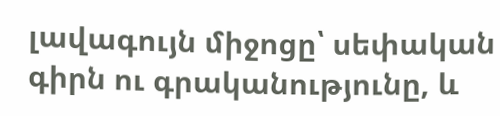լավագույն միջոցը՝ սեփական գիրն ու գրականությունը, և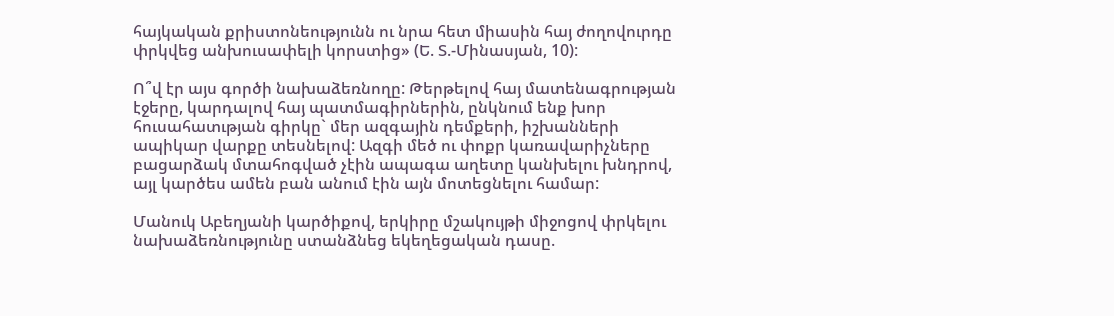հայկական քրիստոնեությունն ու նրա հետ միասին հայ ժողովուրդը փրկվեց անխուսափելի կորստից» (Ե. Տ.-Մինասյան, 10):

Ո՞վ էր այս գործի նախաձեռնողը: Թերթելով հայ մատենագրության էջերը, կարդալով հայ պատմագիրներին, ընկնում ենք խոր հուսահատւթյան գիրկը` մեր ազգային դեմքերի, իշխանների ապիկար վարքը տեսնելով: Ազգի մեծ ու փոքր կառավարիչները բացարձակ մտահոգված չէին ապագա աղետը կանխելու խնդրով, այլ կարծես ամեն բան անում էին այն մոտեցնելու համար:

Մանուկ Աբեղյանի կարծիքով, երկիրը մշակույթի միջոցով փրկելու նախաձեռնությունը ստանձնեց եկեղեցական դասը.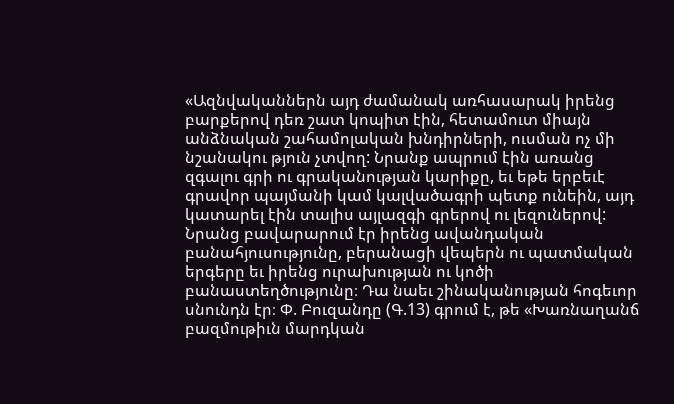«Ազնվականներն այդ ժամանակ առհասարակ իրենց բարքերով դեռ շատ կոպիտ էին, հետամուտ միայն անձնական շահամոլական խնդիրների, ուսման ոչ մի նշանակու թյուն չտվող: Նրանք ապրում էին առանց զգալու գրի ու գրականության կարիքը, եւ եթե երբեւէ գրավոր պայմանի կամ կալվածագրի պետք ունեին, այդ կատարել էին տալիս այլազգի գրերով ու լեզուներով: Նրանց բավարարում էր իրենց ավանդական բանահյուսությունը, բերանացի վեպերն ու պատմական երգերը եւ իրենց ուրախության ու կոծի բանաստեղծությունը։ Դա նաեւ շինականության հոգեւոր սնունդն էր։ Փ. Բուզանդը (Գ.13) գրում է, թե «Խառնաղանճ բազմութիւն մարդկան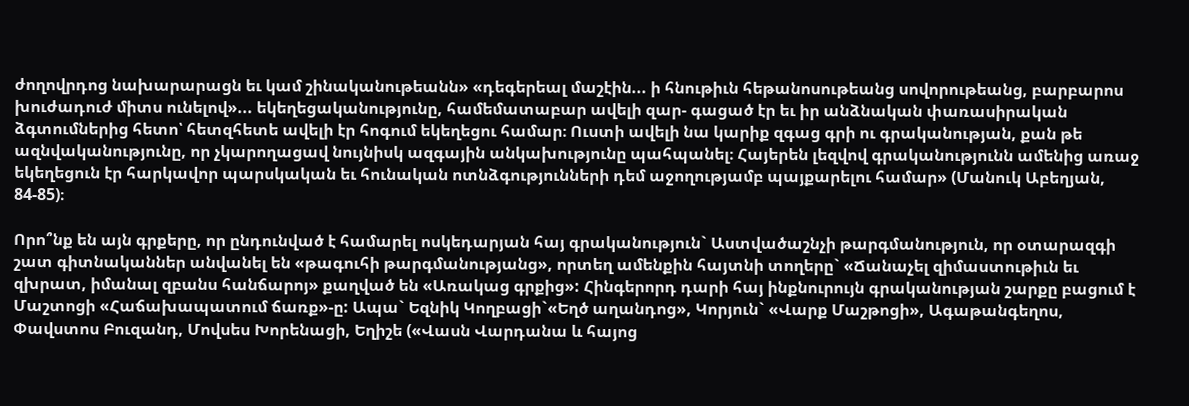ժողովրդոց նախարարացն եւ կամ շինականութեանն» «դեգերեալ մաշէին... ի հնութիւն հեթանոսութեանց սովորութեանց, բարբարոս խուժադուժ միտս ունելով»... եկեղեցականությունը, համեմատաբար ավելի զար- գացած էր եւ իր անձնական փառասիրական ձգտումներից հետո՝ հետզհետե ավելի էր հոգում եկեղեցու համար։ Ուստի ավելի նա կարիք զգաց գրի ու գրականության, քան թե ազնվականությունը, որ չկարողացավ նույնիսկ ազգային անկախությունը պահպանել։ Հայերեն լեզվով գրականությունն ամենից առաջ եկեղեցուն էր հարկավոր պարսկական եւ հունական ոտնձգությունների դեմ աջողությամբ պայքարելու համար» (Մանուկ Աբեղյան, 84-85)։

Որո՞նք են այն գրքերը, որ ընդունված է համարել ոսկեդարյան հայ գրականություն` Աստվածաշնչի թարգմանություն, որ օտարազգի շատ գիտնականներ անվանել են «թագուհի թարգմանությանց», որտեղ ամենքին հայտնի տողերը` «Ճանաչել զիմաստութիւն եւ զխրատ, իմանալ զբանս հանճարոյ» քաղված են «Առակաց գրքից»: Հինգերորդ դարի հայ ինքնուրույն գրականության շարքը բացում է Մաշտոցի «Հաճախապատում ճառք»-ը: Ապա` Եզնիկ Կողբացի`«Եղծ աղանդոց», Կորյուն` «Վարք Մաշթոցի», Ագաթանգեղոս, Փավստոս Բուզանդ, Մովսես Խորենացի, Եղիշե («Վասն Վարդանա և հայոց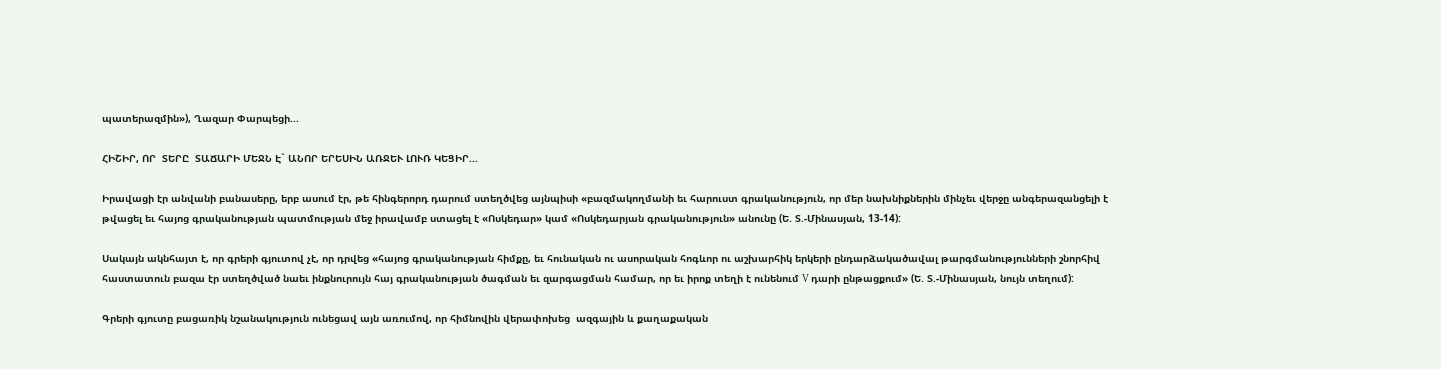պատերազմին»), Ղազար Փարպեցի...

ՀԻՇԻՐ, ՈՐ  ՏԵՐԸ  ՏԱՃԱՐԻ ՄԵՋՆ Է` ԱՆՈՐ ԵՐԵՍԻՆ ԱՌՋԵՒ ԼՈՒՌ ԿԵՑԻՐ...

Իրավացի էր անվանի բանասերը, երբ ասում էր, թե հինգերորդ դարում ստեղծվեց այնպիսի «բազմակողմանի եւ հարուստ գրականություն, որ մեր նախնիքներին մինչեւ վերջը անգերազանցելի է թվացել եւ հայոց գրականության պատմության մեջ իրավամբ ստացել է «Ոսկեդար» կամ «Ոսկեդարյան գրականություն» անունը (Ե. Տ.-Մինասյան, 13-14):

Սակայն ակնհայտ է, որ գրերի գյուտով չէ, որ դրվեց «հայոց գրականության հիմքը, եւ հունական ու ասորական հոգևոր ու աշխարհիկ երկերի ընդարձակածավալ թարգմանությունների շնորհիվ հաստատուն բազա էր ստեղծված նաեւ ինքնուրույն հայ գրականության ծագման եւ զարգացման համար, որ եւ իրոք տեղի է ունենում V դարի ընթացքում» (Ե. Տ.-Մինասյան, նույն տեղում):

Գրերի գյուտը բացառիկ նշանակություն ունեցավ այն առումով, որ հիմնովին վերափոխեց  ազգային և քաղաքական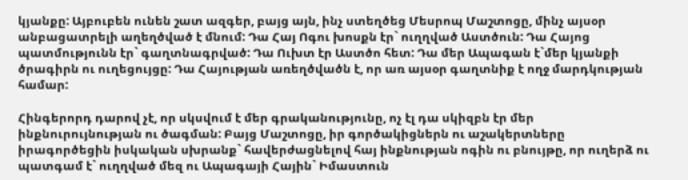կյանքը: Այբուբեն ունեն շատ ազգեր, բայց այն, ինչ ստեղծեց Մեսրոպ Մաշտոցը, մինչ այսօր անբացատրելի աղեղծված է մնում: Դա Հայ Ոգու խոսքն էր` ուղղված Աստծուն: Դա Հայոց պատմությունն էր` գաղտնագրված: Դա Ուխտ էր Աստծո հետ: Դա մեր Ապագան է`մեր կյանքի ծրագիրն ու ուղեցույցը: Դա Հայության առեղծվածն է, որ առ այսօր գաղտնիք է ողջ մարդկության համար:

Հինգերորդ դարով չէ, որ սկսվում է մեր գրականությունը, ոչ էլ դա սկիզբն էր մեր ինքնուրույնության ու ծագման: Բայց Մաշտոցը, իր գործակիցներն ու աշակերտները իրագործեցին իսկական սխրանք` հավերժացնելով հայ ինքնության ոգին ու բնույթը, որ ուղերձ ու պատգամ է` ուղղված մեզ ու Ապագայի Հային` Իմաստուն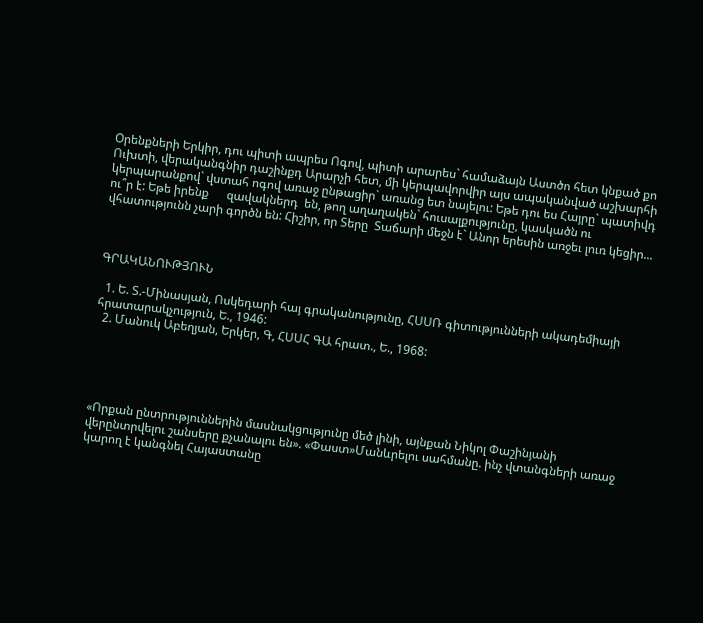Օրենքների Երկիր, դու պիտի ապրես Ոգով, պիտի արարես` համաձայն Աստծո հետ կնքած քո Ուխտի, վերականգնիր դաշինքդ Արարչի հետ, մի կերպավորվիր այս ապականված աշխարհի կերպարանքով` վստահ ոգով առաջ ընթացիր` առանց ետ նայելու: Եթե դու ես Հայրը` պատիվդ ու՞ր է: Եթե իրենք      զավակներդ  են, թող աղաղակեն` հուսալքությունը, կասկածն ու վհատությունն չարի գործն են: Հիշիր, որ Տերը  Տաճարի մեջն է` Անոր երեսին առջեւ լուռ կեցիր...



ԳՐԱԿԱՆՈՒԹՅՈՒՆ

  1. Ե. Տ.-Մինասյան, Ոսկեդարի հայ գրականությունը, ՀՍՍՌ գիտությունների ակադեմիայի հրատարակչություն, Ե., 1946:
  2. Մանուկ Աբեղյան, Երկեր, Գ, ՀՍՍՀ ԳԱ հրատ., Ե., 1968:





«Որքան ընտրություններին մասնակցությունը մեծ լինի, այնքան Նիկոլ Փաշինյանի վերընտրվելու շանսերը քչանալու են». «Փաստ»Մանևրելու սահմանը. ինչ վտանգների առաջ կարող է կանգնել Հայաստանը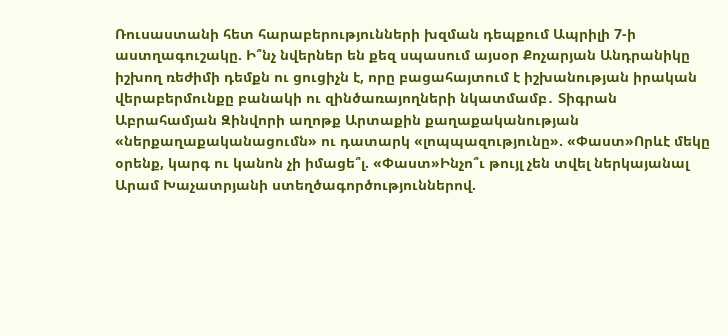Ռուսաստանի հետ հարաբերությունների խզման դեպքում Ապրիլի 7-ի աստղագուշակը. Ի՞նչ նվերներ են քեզ սպասում այսօր Քոչարյան Անդրանիկը իշխող ռեժիմի դեմքն ու ցուցիչն է, որը բացահայտում է իշխանության իրական վերաբերմունքը բանակի ու զինծառայողների նկատմամբ․ Տիգրան Աբրահամյան Զինվորի աղոթք Արտաքին քաղաքականության «ներքաղաքականացումն» ու դատարկ «լոպպազությունը». «Փաստ»Որևէ մեկը օրենք, կարգ ու կանոն չի իմացե՞լ. «Փաստ»Ինչո՞ւ թույլ չեն տվել ներկայանալ Արամ Խաչատրյանի ստեղծագործություններով.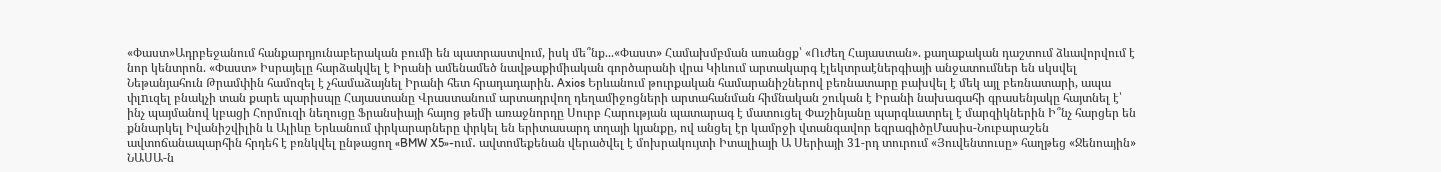«Փաստ»Ադրբեջանում հանքարդյունաբերական բումի են պատրաստվում, իսկ մե՞նք...«Փաստ» Համախմբման առանցք՝ «Ուժեղ Հայաստան». քաղաքական դաշտում ձևավորվում է նոր կենտրոն. «Փաստ» Իսրայելը հարձակվել է Իրանի ամենամեծ նավթաքիմիական գործարանի վրա Կիևում արտակարգ էլեկտրաէներգիայի անջատումներ են սկսվել Նեթանյահուն Թրամփին համոզել է չհամաձայնել Իրանի հետ հրադադարին. Axios Երևանում թուրքական համարանիշներով բեռնատարը բախվել է մեկ այլ բեռնատարի, ապա փլnւզել բնակչի տան քարե պարիսպը Հայաստանը Վրաստանում արտադրվող դեղամիջոցների արտահանման հիմնական շուկան է Իրանի նախագահի գրասենյակը հայտնել է՝ ինչ պայմանով կբացի Հորմուզի նեղուցը Ֆրանսիայի հայոց թեմի առաջնորդը Սուրբ Հարության պատարագ է մատուցել Փաշինյանը պարգևատրել է մարզիկներին Ի՞նչ հարցեր են քննարկել Իվանիշվիլին և Ալիևը Երևանում փրկարարները փրկել են երիտասարդ տղայի կյանքը, ով անցել էր կամրջի վտանգավոր եզրագիծըՄասիս-Նուբարաշեն ավտոճանապարհին հրդեհ է բռնկվել ընթացող «BMW X5»-ում․ ավտոմեքենան վերածվել է մոխրակույտի Իտալիայի Ա Սերիայի 31-րդ տուրում «Յուվենտուսը» հաղթեց «Ջենոային» ՆԱՍԱ-ն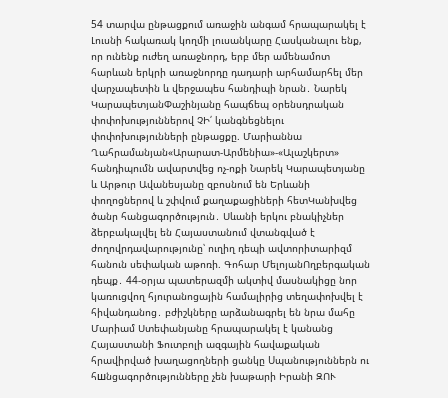54 տարվա ընթացքում առաջին անգամ հրապարակել է Լուսնի հակառակ կողմի լուսանկարը Հասկանալու ենք, որ ունենք ուժեղ առաջնորդ, երբ մեր ամենամոտ հարևան երկրի առաջնորդը դադարի արհամարհել մեր վարչապետին և վերջապես հանդիպի նրան․ Նարեկ ԿարապետյանՓաշինյանը հապճեպ օրենսդրական փոփոխություններով ՉԻ՛ կանգնեցնելու փոփոխությունների ընթացքը. Մարիաննա Ղահրամանյան«Արարատ-Արմենիա»-«Ալաշկերտ» հանդիպումն ավարտվեց ոչ-ոքի Նարեկ Կարապետյանը և Արթուր Ավանեսյանը զբոսնում են Երևանի փողոցներով և շփվում քաղաքացիների հետԿանխվեց ծանր հանցագործություն․ Սևանի երկու բնակիչներ ձերբակալվել են Հայաստանում վտանգված է ժողովրդավարությունը՝ ուղիղ դեպի ավտորիտարիզմ հանուն սեփական աթոռի. Գոհար ՄելոյանՈղբերգական դեպք․ 44-օրյա պատերազմի ակտիվ մասնակիցը նոր կառուցվող հյուրանոցային համալիրից տեղափոխվել է հիվանդանոց․ բժիշկները արձանագրել են նրա մահը Մարիամ Ստեփանյանը հրապարակել է կանանց Հայաստանի Ֆուտբոլի ազգային հավաքական հրավիրված խաղացողների ցանկը Uպանություններն ու հшնցագործությունները չեն խաթարի Իրանի ԶՈՒ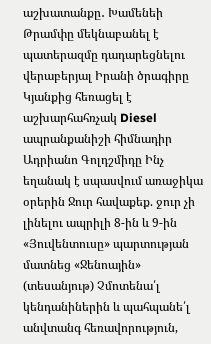աշխատանքը․ Խամենեի Թրամփը մեկնաբանել է պատերազմը դադարեցնելու վերաբերյալ Իրանի ծրագիրը Կյանքից հեռացել է աշխարհահռչակ Diesel ապրանքանիշի հիմնադիր Ադրիանո Գոլդշմիդը Ինչ եղանակ է սպասվում առաջիկա օրերին Ջուր հավաքեք. ջուր չի լինելու ապրիլի 8-ին և 9-ին «Յուվենտուսը» պարտության մատնեց «Ջենոային» (տեսանյութ) Չմոտենա՛լ կենդանիներին և պահպանե՛լ անվտանգ հեռավորություն,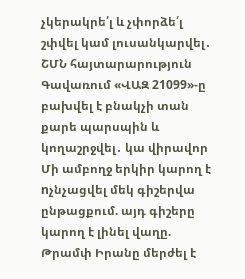չկերակրե՛լ և չփորձե՛լ շփվել կամ լուսանկարվել․ ՇՄՆ հայտարարություն Գավառում «ՎԱԶ 21099»-ը բախվել է բնակչի տան քարե պարսպին և կողաշրջվել․ կա վիրավոր Մի ամբողջ երկիր կարող է nչնչացվել մեկ գիշերվա ընթացքում. այդ գիշերը կարող է լինել վաղը. Թրամփ Իրանը մերժել է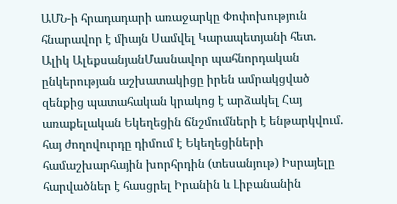ԱՄՆ-ի հրադադարի առաջարկը Փոփոխություն հնարավոր է միայն Սամվել Կարապետյանի հետ. Ալիկ ԱլեքսանյանՄասնավոր պահնորդական ընկերության աշխատակիցը իրեն ամրակցված զենքից պատահական կրակոց է արձակել Հայ առաքելական Եկեղեցին ճնշմումների է ենթարկվում. հայ ժողովուրդը դիմում է Եկեղեցիների համաշխարհային խորհրդին (տեսանյութ) Իսրայելը հարվածներ է հասցրել Իրանին և Լիբանանին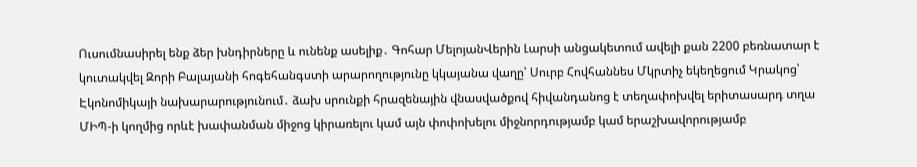Ուսումնասիրել ենք ձեր խնդիրները և ունենք ասելիք․ Գոհար ՄելոյանՎերին Լարսի անցակետում ավելի քան 2200 բեռնատար է կուտակվել Զորի Բալայանի հոգեհանգստի արարողությունը կկայանա վաղը՝ Սուրբ Հովհաննես Մկրտիչ եկեղեցում Կրակոց՝ Էկոնոմիկայի նախարարությունում․ ձախ սրունքի հրազենային վնասվածքով հիվանդանոց է տեղափոխվել երիտասարդ տղա ՄԻՊ-ի կողմից որևէ խափանման միջոց կիրառելու կամ այն փոփոխելու միջնորդությամբ կամ երաշխավորությամբ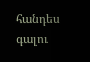հանդես գալու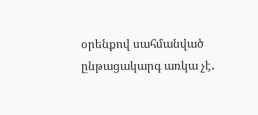օրենքով սահմանված ընթացակարգ առկա չէ․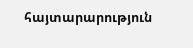հայտարարություն